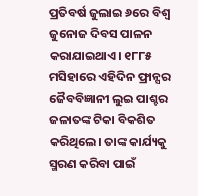ପ୍ରତିବର୍ଷ ଜୁଲାଇ ୬ରେ ବିଶ୍ୱ ଜୁନୋଜ ଦିବସ ପାଳନ କରାଯାଇଥାଏ। ୧୮୮୫ ମସିହାରେ ଏହିଦିନ ଫ୍ରାନ୍ସର ଜୈବବିଜ୍ଞାନୀ ଲୁଇ ପାଶ୍ଚର ଜଳାତଙ୍କ ଟିକା ବିକଶିତ କରିଥିଲେ। ତାଙ୍କ କାର୍ଯ୍ୟକୁ ସ୍ମରଣ କରିବା ପାଇଁ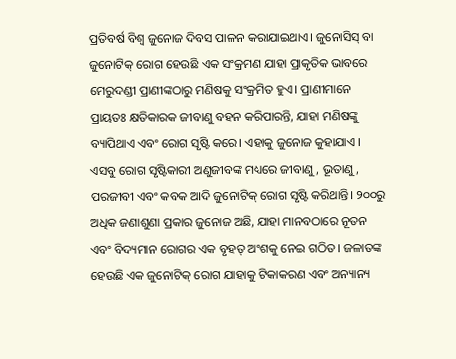ପ୍ରତିବର୍ଷ ବିଶ୍ୱ ଜୁନୋଜ ଦିବସ ପାଳନ କରାଯାଇଥାଏ। ଜୁନୋସିସ୍ ବା ଜୁନୋଟିକ୍ ରୋଗ ହେଉଛି ଏକ ସଂକ୍ରମଣ ଯାହା ପ୍ରାକୃତିକ ଭାବରେ ମେରୁଦଣ୍ଡୀ ପ୍ରାଣୀଙ୍କଠାରୁ ମଣିଷକୁ ସଂକ୍ରମିତ ହୁଏ। ପ୍ରାଣୀମାନେ ପ୍ରାୟତଃ କ୍ଷତିକାରକ ଜୀବାଣୁ ବହନ କରିପାରନ୍ତି, ଯାହା ମଣିଷଙ୍କୁ ବ୍ୟାପିଥାଏ ଏବଂ ରୋଗ ସୃଷ୍ଟି କରେ। ଏହାକୁ ଜୁନୋଜ କୁହାଯାଏ । ଏସବୁ ରୋଗ ସୃଷ୍ଟିକାରୀ ଅଣୁଜୀବଙ୍କ ମଧ୍ୟରେ ଜୀବାଣୁ, ଭୂତାଣୁ, ପରଜୀବୀ ଏବଂ କବକ ଆଦି ଜୁନୋଟିକ୍ ରୋଗ ସୃଷ୍ଟି କରିଥାନ୍ତି। ୨୦୦ରୁ ଅଧିକ ଜଣାଶୁଣା ପ୍ରକାର ଜୁନୋଜ ଅଛି, ଯାହା ମାନବଠାରେ ନୂତନ ଏବଂ ବିଦ୍ୟମାନ ରୋଗର ଏକ ବୃହତ୍ ଅଂଶକୁ ନେଇ ଗଠିତ। ଜଳାତଙ୍କ ହେଉଛି ଏକ ଜୁନୋଟିକ୍ ରୋଗ ଯାହାକୁ ଟିକାକରଣ ଏବଂ ଅନ୍ୟାନ୍ୟ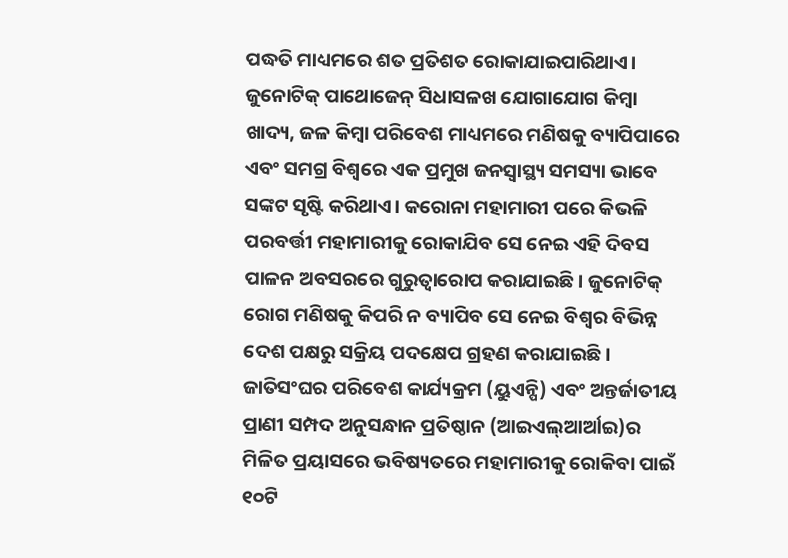ପଦ୍ଧତି ମାଧ୍ୟମରେ ଶତ ପ୍ରତିଶତ ରୋକାଯାଇପାରିଥାଏ। ଜୁନୋଟିକ୍ ପାଥୋଜେନ୍ ସିଧାସଳଖ ଯୋଗାଯୋଗ କିମ୍ବା ଖାଦ୍ୟ, ଜଳ କିମ୍ବା ପରିବେଶ ମାଧ୍ୟମରେ ମଣିଷକୁ ବ୍ୟାପିପାରେ ଏବଂ ସମଗ୍ର ବିଶ୍ୱରେ ଏକ ପ୍ରମୁଖ ଜନସ୍ବାସ୍ଥ୍ୟ ସମସ୍ୟା ଭାବେ ସଙ୍କଟ ସୃଷ୍ଟି କରିଥାଏ। କରୋନା ମହାମାରୀ ପରେ କିଭଳି ପରବର୍ତ୍ତୀ ମହାମାରୀକୁ ରୋକାଯିବ ସେ ନେଇ ଏହି ଦିବସ ପାଳନ ଅବସରରେ ଗୁରୁତ୍ୱାରୋପ କରାଯାଇଛି। ଜୁନୋଟିକ୍ ରୋଗ ମଣିଷକୁ କିପରି ନ ବ୍ୟାପିବ ସେ ନେଇ ବିଶ୍ୱର ବିଭିନ୍ନ ଦେଶ ପକ୍ଷରୁ ସକ୍ରିୟ ପଦକ୍ଷେପ ଗ୍ରହଣ କରାଯାଇଛି।
ଜାତିସଂଘର ପରିବେଶ କାର୍ଯ୍ୟକ୍ରମ (ୟୁଏନ୍ପି) ଏବଂ ଅନ୍ତର୍ଜାତୀୟ ପ୍ରାଣୀ ସମ୍ପଦ ଅନୁସନ୍ଧାନ ପ୍ରତିଷ୍ଠାନ (ଆଇଏଲ୍ଆର୍ଆଇ)ର ମିଳିତ ପ୍ରୟାସରେ ଭବିଷ୍ୟତରେ ମହାମାରୀକୁ ରୋକିବା ପାଇଁ ୧୦ଟି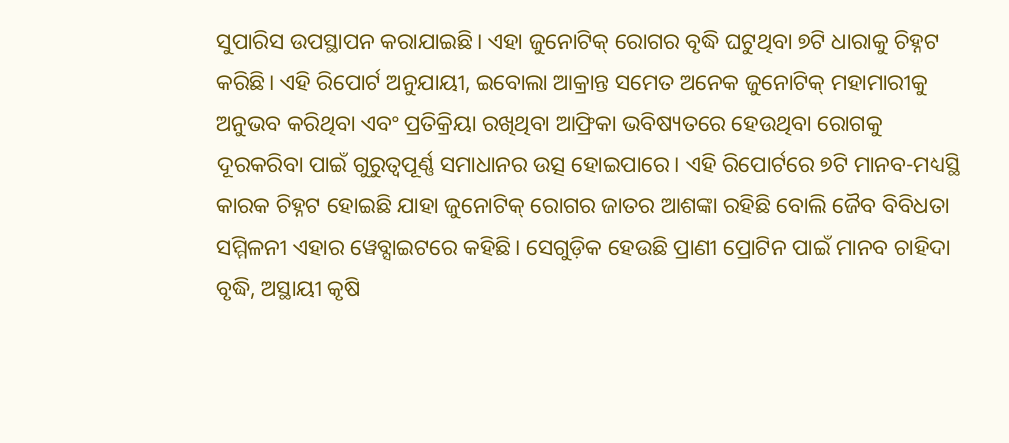ସୁପାରିସ ଉପସ୍ଥାପନ କରାଯାଇଛି। ଏହା ଜୁନୋଟିକ୍ ରୋଗର ବୃଦ୍ଧି ଘଟୁଥିବା ୭ଟି ଧାରାକୁ ଚିହ୍ନଟ କରିଛି। ଏହି ରିପୋର୍ଟ ଅନୁଯାୟୀ, ଇବୋଲା ଆକ୍ରାନ୍ତ ସମେତ ଅନେକ ଜୁନୋଟିକ୍ ମହାମାରୀକୁ ଅନୁଭବ କରିଥିବା ଏବଂ ପ୍ରତିକ୍ରିୟା ରଖିଥିବା ଆଫ୍ରିକା ଭବିଷ୍ୟତରେ ହେଉଥିବା ରୋଗକୁ ଦୂରକରିବା ପାଇଁ ଗୁରୁତ୍ୱପୂର୍ଣ୍ଣ ସମାଧାନର ଉତ୍ସ ହୋଇପାରେ। ଏହି ରିପୋର୍ଟରେ ୭ଟି ମାନବ-ମଧ୍ୟସ୍ଥି କାରକ ଚିହ୍ନଟ ହୋଇଛି ଯାହା ଜୁନୋଟିକ୍ ରୋଗର ଜାତର ଆଶଙ୍କା ରହିଛି ବୋଲି ଜୈବ ବିବିଧତା ସମ୍ମିଳନୀ ଏହାର ୱେବ୍ସାଇଟରେ କହିଛି। ସେଗୁଡ଼ିକ ହେଉଛି ପ୍ରାଣୀ ପ୍ରୋଟିନ ପାଇଁ ମାନବ ଚାହିଦା ବୃଦ୍ଧି, ଅସ୍ଥାୟୀ କୃଷି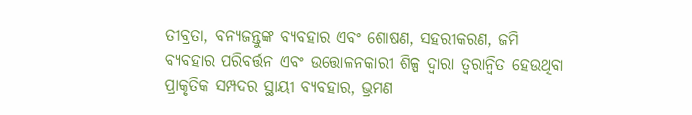ତୀବ୍ରତା, ବନ୍ୟଜନ୍ତୁଙ୍କ ବ୍ୟବହାର ଏବଂ ଶୋଷଣ, ସହରୀକରଣ, ଜମି ବ୍ୟବହାର ପରିବର୍ତ୍ତନ ଏବଂ ଉତ୍ତୋଳନକାରୀ ଶିଳ୍ପ ଦ୍ୱାରା ତ୍ୱରାନ୍ବିତ ହେଉଥିବା ପ୍ରାକୃତିକ ସମ୍ପଦର ସ୍ଥାୟୀ ବ୍ୟବହାର, ଭ୍ରମଣ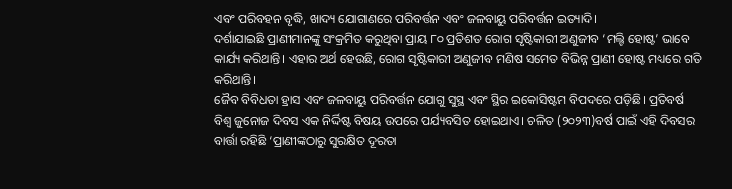ଏବଂ ପରିବହନ ବୃଦ୍ଧି, ଖାଦ୍ୟ ଯୋଗାଣରେ ପରିବର୍ତ୍ତନ ଏବଂ ଜଳବାୟୁ ପରିବର୍ତ୍ତନ ଇତ୍ୟାଦି।
ଦର୍ଶାଯାଇଛି ପ୍ରାଣୀମାନଙ୍କୁ ସଂକ୍ରମିତ କରୁଥିବା ପ୍ରାୟ ୮୦ ପ୍ରତିଶତ ରୋଗ ସୃଷ୍ଟିକାରୀ ଅଣୁଜୀବ ‘ମଲ୍ଟି ହୋଷ୍ଟ’ ଭାବେ କାର୍ଯ୍ୟ କରିଥାନ୍ତି। ଏହାର ଅର୍ଥ ହେଉଛି, ରୋଗ ସୃଷ୍ଟିକାରୀ ଅଣୁଜୀବ ମଣିଷ ସମେତ ବିଭିନ୍ନ ପ୍ରାଣୀ ହୋଷ୍ଟ ମଧ୍ୟରେ ଗତି କରିଥାନ୍ତି।
ଜୈବ ବିବିଧତା ହ୍ରାସ ଏବଂ ଜଳବାୟୁ ପରିବର୍ତ୍ତନ ଯୋଗୁ ସୁସ୍ଥ ଏବଂ ସ୍ଥିର ଇକୋସିଷ୍ଟମ ବିପଦରେ ପଡ଼ିଛି। ପ୍ରତିବର୍ଷ ବିଶ୍ୱ ଜୁନୋଜ ଦିବସ ଏକ ନିର୍ଦ୍ଦିଷ୍ଟ ବିଷୟ ଉପରେ ପର୍ଯ୍ୟବସିତ ହୋଇଥାଏ। ଚଳିତ (୨୦୨୩)ବର୍ଷ ପାଇଁ ଏହି ଦିବସର ବାର୍ତ୍ତା ରହିଛି ‘ପ୍ରାଣୀଙ୍କଠାରୁ ସୁରକ୍ଷିତ ଦୂରତା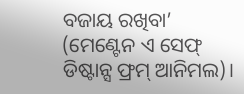ବଜାୟ ରଖିବା’ (ମେଣ୍ଟେନ ଏ ସେଫ୍ ଡିଷ୍ଟାନ୍ସ ଫ୍ରମ୍ ଆନିମଲ)।